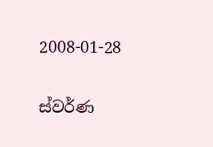2008-01-28

ස්වර්ණ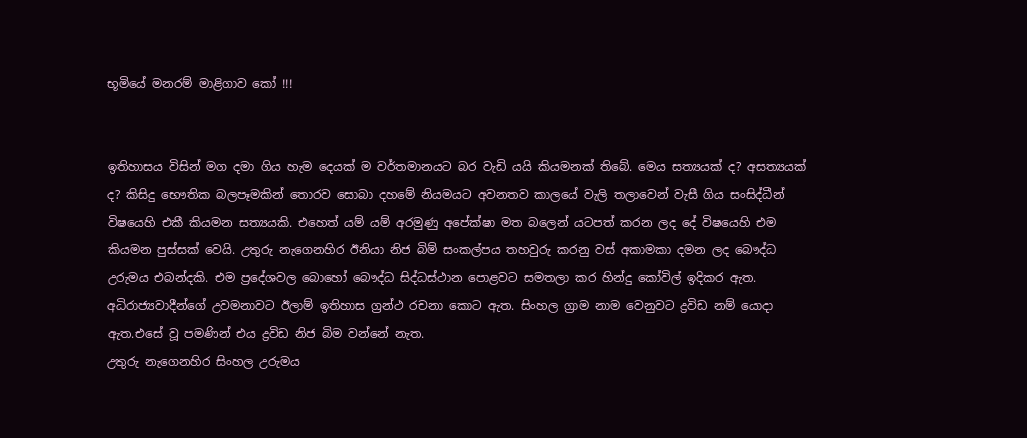භූමියේ මනරම් මාළිගාව කෝ !!!


ඉතිහාසය විසින් මග දමා ගිය හැම දෙයක් ම වර්තමානයට බර වැඩි යයි කියමනක් තිබේ. මෙය සත්‍යයක් ද? අසත්‍යයක් ද? කිසිදු භෞතික බලපෑමකින් තොරව සොබා දහමේ නියමයට අවනතව කාලයේ වැලි තලාවෙන් වැසී ගිය සංසිද්ධීන් විෂයෙහි එකී කියමන සත්‍යයකි. එහෙත් යම් යම් අරමුණු අපේක්ෂා මත බලෙන් යටපත් කරන ලද දේ විෂයෙහි එම කියමන පුස්සක් වෙයි. උතුරු නැගෙනහිර ඊනියා නිජ බිම් සංකල්පය තහවුරු කරනු වස් අකාමකා දමන ලද බෞද්ධ උරුමය එබන්දකි. එම ප්‍රදේශවල බොහෝ බෞද්ධ සිද්ධස්ථාන පොළවට සමතලා කර හින්දු කෝවිල් ඉදිකර ඇත. අධිරාජ්‍යවාදීන්ගේ උවමනාවට ඊලාම් ඉතිහාස ග්‍රන්ථ රචනා කොට ඇත. සිංහල ග්‍රාම නාම වෙනුවට ද්‍රවිඩ නම් යොදා ඇත.එසේ වූ පමණින් එය ද්‍රවිඩ නිජ බිම වන්නේ නැත.
උතුරු නැගෙනහිර සිංහල උරුමය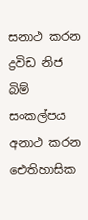සනාථ කරන ද්‍රවිඩ නිජ බිම් සංකල්පය අනාථ කරන ඓතිහාසික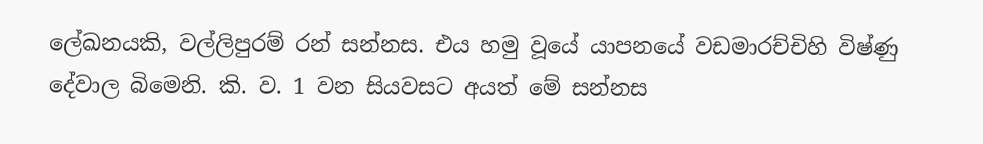ලේඛනයකි, වල්ලිපුරම් රන් සන්නස. එය හමු වූයේ යාපනයේ වඩමාරච්චිහි විෂ්ණු දේවාල බිමෙනි. කි. ව. 1 වන සියවසට අයත් මේ සන්නස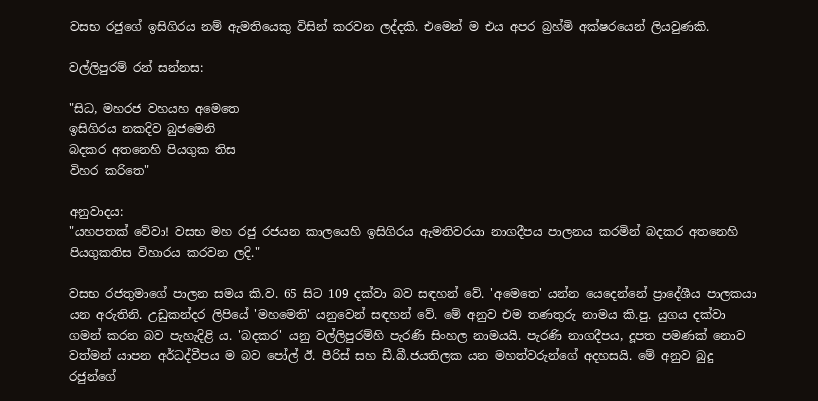වසභ රජුගේ ඉසිගිරය නම් ඇමතියෙකු විසින් කරවන ලද්දකි. එමෙන් ම එය අපර බ්‍රහ්මි අක්ෂරයෙන් ලියවුණකි.

වල්ලිපුරම් රන් සන්නස:

"සිධ, මහරජ වහයහ අමෙතෙ
ඉසිගිරය නකදිව බුජමෙනි
බදකර අතනෙහි පියගුක තිස
විහර කරිතෙ"

අනුවාදය:
"යහපතක් වේවා! වසභ මහ රජු රජයන කාලයෙහි ඉසිගිරය ඇමතිවරයා නාගදීපය පාලනය කරමින් බදකර අතනෙහි පියගුකතිස විහාරය කරවන ලදි."

වසභ රජතුමාගේ පාලන සමය කි.ව. 65 සිට 109 දක්වා බව සඳහන් වේ. 'අමෙතෙ' යන්න යෙදෙන්නේ ප්‍රාදේශීය පාලකයා යන අරුතිනි. උඩුකන්දර ලිපියේ 'මහමෙති' යනුවෙන් සඳහන් වේ. මේ අනුව එම තණතුරු නාමය කි.පු. යුගය දක්වා ගමන් කරන බව පැහැදිළි ය. 'බදකර' යනු වල්ලිපුරම්හි පැරණි සිංහල නාමයයි. පැරණි නාගදීපය, දූපත පමණක් නොව වත්මන් යාපන අර්ධද්වීපය ම බව පෝල් ඊ. පීරිස් සහ ඩී.බී.ජයතිලක යන මහත්වරුන්ගේ අදහසයි. මේ අනුව බුදු රජුන්ගේ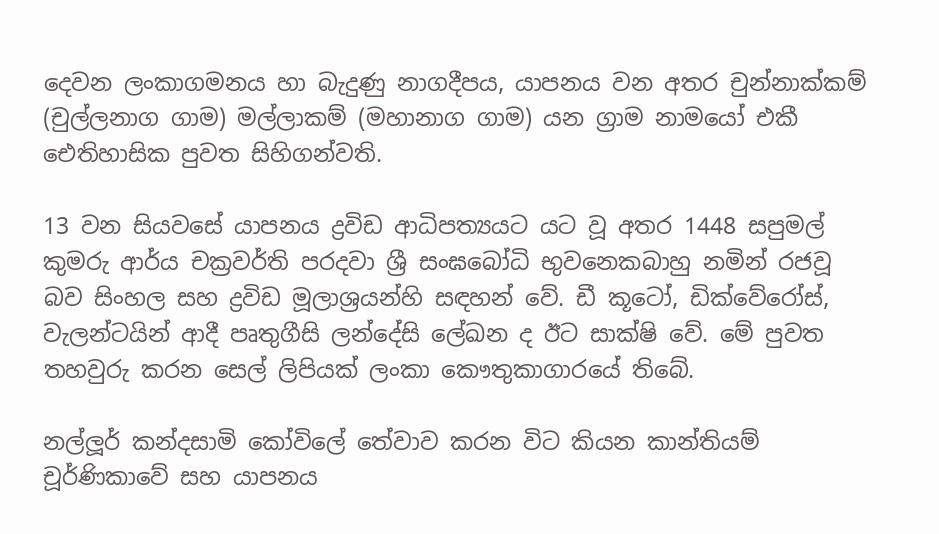දෙවන ලංකාගමනය හා බැදුණු නාගදීපය, යාපනය වන අතර චුන්නාක්කම් (චුල්ලනාග ගාම) මල්ලාකම් (මහානාග ගාම) යන ග්‍රාම නාමයෝ එකී ඓතිහාසික පුවත සිහිගන්වති.

13 වන සියවසේ යාපනය ද්‍රවිඩ ආධිපත්‍යයට යට වූ අතර 1448 සපුමල් කුමරු ආර්ය චක්‍රවර්ති පරදවා ශ්‍රී සංඝබෝධි භුවනෙකබාහු නමින් රජවූ බව සිංහල සහ ද්‍රවිඩ මූලාශ්‍රයන්හි සඳහන් වේ. ඩී කූටෝ, ඩික්වේරෝස්, වැලන්ටයින් ආදී පෘතුගීසි ලන්දේසි ලේඛන ද ඊට සාක්ෂි වේ. මේ පුවත තහවුරු කරන සෙල් ලිපියක් ලංකා කෞතුකාගාරයේ තිබේ.

නල්ලූර් කන්දසාමි කෝවිලේ තේවාව කරන විට කියන කාන්තියම් චූර්ණිකාවේ සහ යාපනය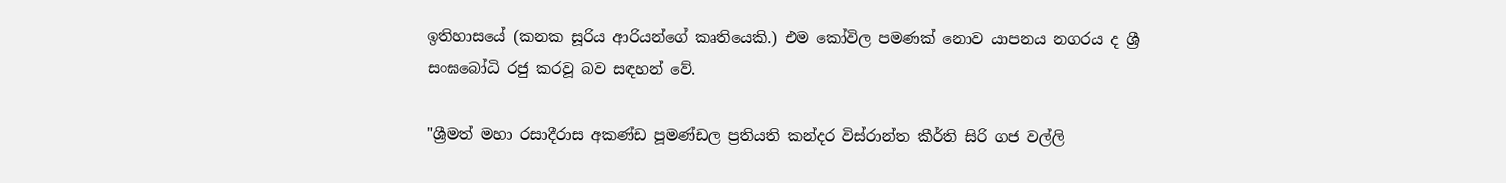ඉතිහාසයේ (කනක සූරිය ආරියන්ගේ කෘතියෙකි.) එම කෝවිල පමණක් නොව යාපනය නගරය ද ශ්‍රී සංඝබෝධි රජු කරවූ බව සඳහන් වේ.

"ශ්‍රීමත් මහා රසාදීරාස අකණ්ඩ පූමණ්ඩල ප්‍රතියති කන්දර විස්රාන්ත කීර්ති සිරි ගජ වල්ලි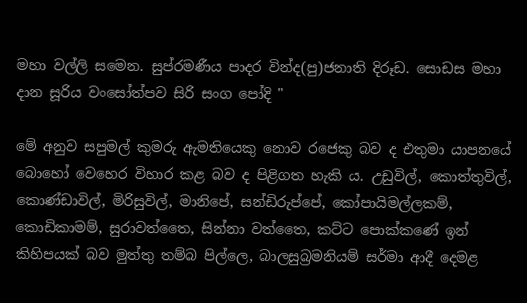මහා වල්ලි සමෙන. සුප්රමණීය පාදර වින්ද(පු)ජනාති දිරූඩ. සොඩස මහා දාන සූරිය වංසෝත්පව සිරි සංග පෝදි "

මේ අනුව සපුමල් කුමරු ඇමතියෙකු නොව රජෙකු බව ද එතුමා යාපනයේ බොහෝ වෙහෙර විහාර කළ බව ද පිළිගත හැකි ය. උඩුවිල්, කොත්තුවිල්, කොණ්ඩාවිල්, මිරිසුවිල්, මානිපේ, සන්ඩිරුප්පේ, කෝපායිමල්ලකම්, කොඩිකාමම්, සුරාවත්තෛ, සින්නා වත්තෛ, කට්ට පොක්කණේ ඉන් කිහිපයක් බව මුත්තු තම්බ පිල්ලෙ, බාලසුබ්‍රමනියම් සර්මා ආදී දෙමළ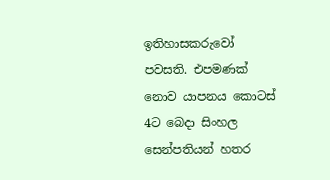ඉතිහාසකරුවෝ පවසති. එපමණක් නොව යාපනය කොටස් 4ට බෙදා සිංහල සෙන්පතියන් හතර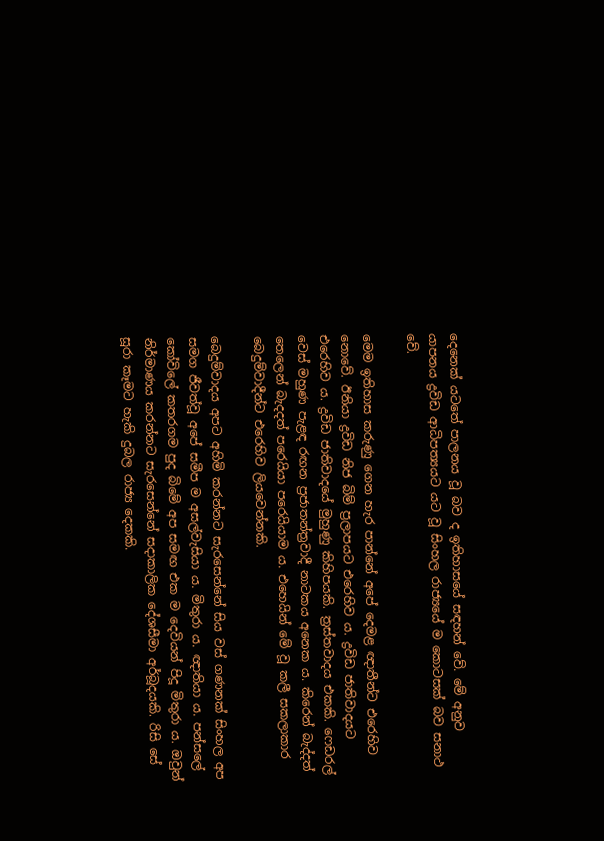දෙනෙක් යටතේ පාලනය වූ බව ද ඉතිහාසයේ සඳහන් වේ. මේ අනුව යාපනය ද්‍රවිඩ ආධිපත්‍යයට යට වූ සිංහල රාජ්‍යයේ ම කොටසක් බව සනාථ වේ.

මෙම ඉතිහාස කරුණු ගෙන හැර පාන්නේ අපේ දෙමළ ඥාතීන්ට එරෙහිව නොවේ. ඊනියා ද්‍රවිඩ නිජ බිම් ප්‍රලාපයට එරෙහිව ය. ද්‍රවිඩ ජාතිවාදයට එරෙහිව ය. ද්‍රවිඩ ජාතිවාදයේ මුහුණු කිහිපයකි. ත්‍රස්තවාදය එකකි. ෆෙඩරල් වෙස් මහුණ පැළඳ රඟන ප්‍රජාතන්ත්‍රවාදී නාටකය අනෙක ය. කිරෙන් බැද්දත් තෙලෙන් බැදදත් පරෙයියා පරෙයියාම ය. එහෙයින් මේ වූ කලී සකලාකාර බෙදුම්වාදීන්ට එරෙහිව ලියවෙන්නකි.

බෙදුම්වාදය අපට අහිමි කරන්නට සැරසෙන්නේ සිය වස් ගණනක් සිංහල අප සමග ජීවත්වූ අපේ සමීප ම අසල්වැසියා ය. මිතුරා ය. ඥාතියා ය. පන්සලේ කෝවිලේ කතරගම පුද බිමේ අප සමඟ එක ම දෙවියන් පිදූ මිතුරා ය. ඔවුන් නිර්මාණය කරන්නට සැරසෙන්නේ සදාකාලික දේශසීමා අර්බූදයකි. රිසි සේ සූරා කෑමට හැකි දුබල රාජ්‍ය දෙකකි.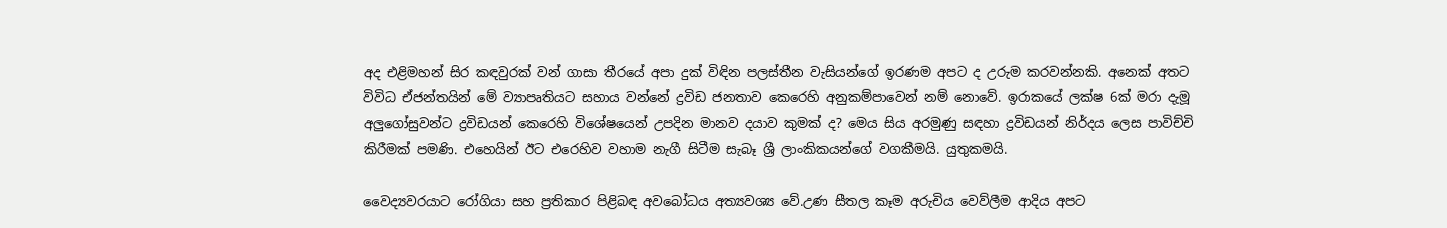අද එළිමහන් සිර කඳවුරක් වන් ගාසා තීරයේ අපා දුක් විඳින පලස්තීන වැසියන්ගේ ඉරණම අපට ද උරුම කරවන්නකි. අනෙක් අතට විවිධ ඒජන්තයින් මේ ව්‍යාපෘතියට සහාය වන්නේ ද්‍රවිඩ ජනතාව කෙරෙහි අනුකම්පාවෙන් නම් නොවේ. ඉරාකයේ ලක්ෂ 6ක් මරා දැමූ අලුගෝසුවන්ට ද්‍රවිඩයන් කෙරෙහි විශේෂයෙන් උපදින මානව දයාව කුමක් ද? මෙය සිය අරමුණු සඳහා ද්‍රවිඩයන් නිර්දය ලෙස පාවිච්චි කිරීමක් පමණි. එහෙයින් ඊට එරෙහිව වහාම නැගී සිටීම සැබෑ ශ්‍රී ලාංකිකයන්ගේ වගකීමයි. යුතුකමයි.

වෛද්‍යවරයාට රෝගියා සහ ප්‍රතිකාර පිළිබඳ අවබෝධය අත්‍යවශ්‍ය වේ.උණ සීතල කෑම අරුචිය වෙව්ලීම ආදිය අපට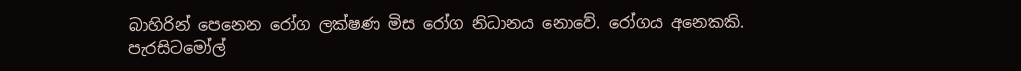බාහිරින් පෙනෙන රෝග ලක්ෂණ මිස රෝග නිධානය නොවේ. රෝගය අනෙකකි. පැරසිටමෝල්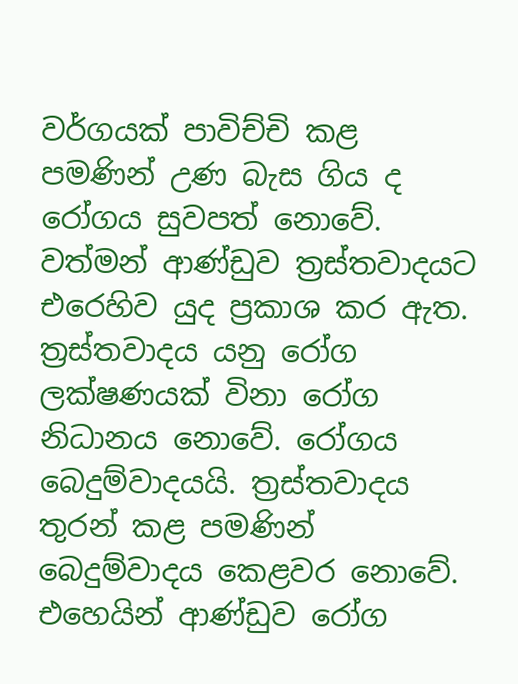වර්ගයක් පාවිච්චි කළ පමණින් උණ බැස ගිය ද රෝගය සුවපත් නොවේ. වත්මන් ආණ්ඩුව ත්‍රස්තවාදයට එරෙහිව යුද ප්‍රකාශ කර ඇත. ත්‍රස්තවාදය යනු රෝග ලක්ෂණයක් විනා රෝග නිධානය නොවේ. රෝගය බෙදුම්වාදයයි. ත්‍රස්තවාදය තුරන් කළ පමණින් බෙදුම්වාදය කෙළවර නොවේ. එහෙයින් ආණ්ඩුව රෝග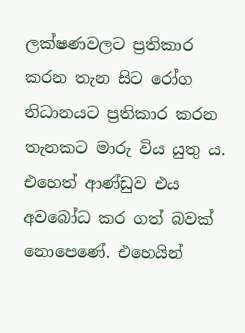ලක්ෂණවලට ප්‍රතිකාර කරන තැන සිට රෝග නිධානයට ප්‍රතිකාර කරන තැනකට මාරු විය යුතු ය. එහෙත් ආණ්ඩුව එය අවබෝධ කර ගත් බවක් නොපෙණේ. එහෙයින්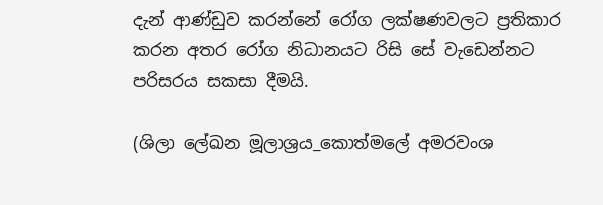දැන් ආණ්ඩුව කරන්නේ රෝග ලක්ෂණවලට ප්‍රතිකාර කරන අතර රෝග නිධානයට රිසි සේ වැඩෙන්නට පරිසරය සකසා දීමයි.

(ශිලා ලේඛන මූලාශ්‍රය_කොත්මලේ අමරවංශ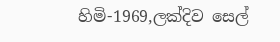හිමි-1969,ලක්දිව සෙල්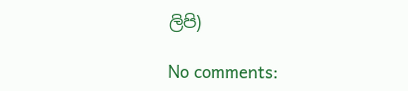ලිපි)

No comments: